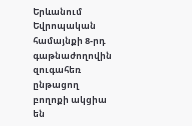Երևանում Եվրոպական համայնքի 8-րդ գաթնաժողովին զուգահեռ ընթացող բողոքի ակցիա են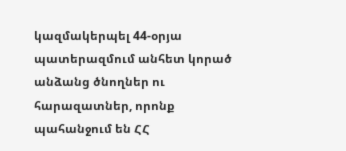կազմակերպել 44-օրյա պատերազմում անհետ կորած անձանց ծնողներ ու հարազատներ, որոնք պահանջում են ՀՀ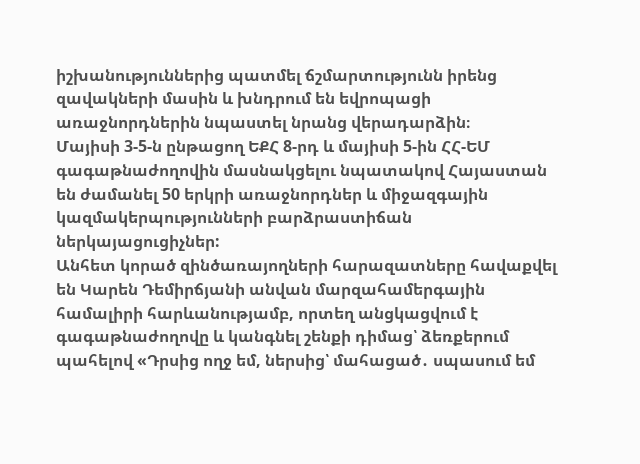իշխանություններից պատմել ճշմարտությունն իրենց զավակների մասին և խնդրում են եվրոպացի առաջնորդներին նպաստել նրանց վերադարձին։
Մայիսի 3-5-ն ընթացող ԵՔՀ 8-րդ և մայիսի 5-ին ՀՀ-ԵՄ գագաթնաժողովին մասնակցելու նպատակով Հայաստան են ժամանել 50 երկրի առաջնորդներ և միջազգային կազմակերպությունների բարձրաստիճան ներկայացուցիչներ:
Անհետ կորած զինծառայողների հարազատները հավաքվել են Կարեն Դեմիրճյանի անվան մարզահամերգային համալիրի հարևանությամբ, որտեղ անցկացվում է գագաթնաժողովը և կանգնել շենքի դիմաց՝ ձեռքերում պահելով «Դրսից ողջ եմ, ներսից՝ մահացած․ սպասում եմ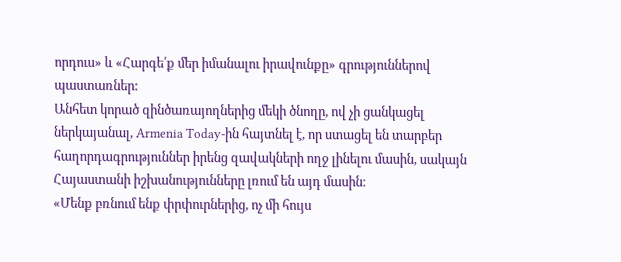որդուս» և «Հարգե՛ք մեր իմանալու իրավունքը» գրություններով պաստառներ:
Անհետ կորած զինծառայողներից մեկի ծնողը, ով չի ցանկացել ներկայանալ, Armenia Today-ին հայտնել է, որ ստացել են տարբեր հաղորդագրություններ իրենց զավակների ողջ լինելու մասին, սակայն Հայաստանի իշխանությունները լռում են այդ մասին։
«Մենք բռնում ենք փրփուրներից, ոչ մի հույս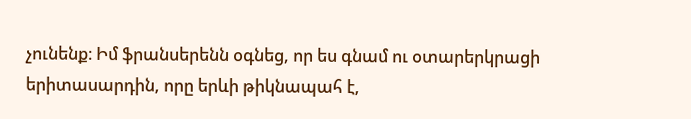չունենք։ Իմ ֆրանսերենն օգնեց, որ ես գնամ ու օտարերկրացի երիտասարդին, որը երևի թիկնապահ է,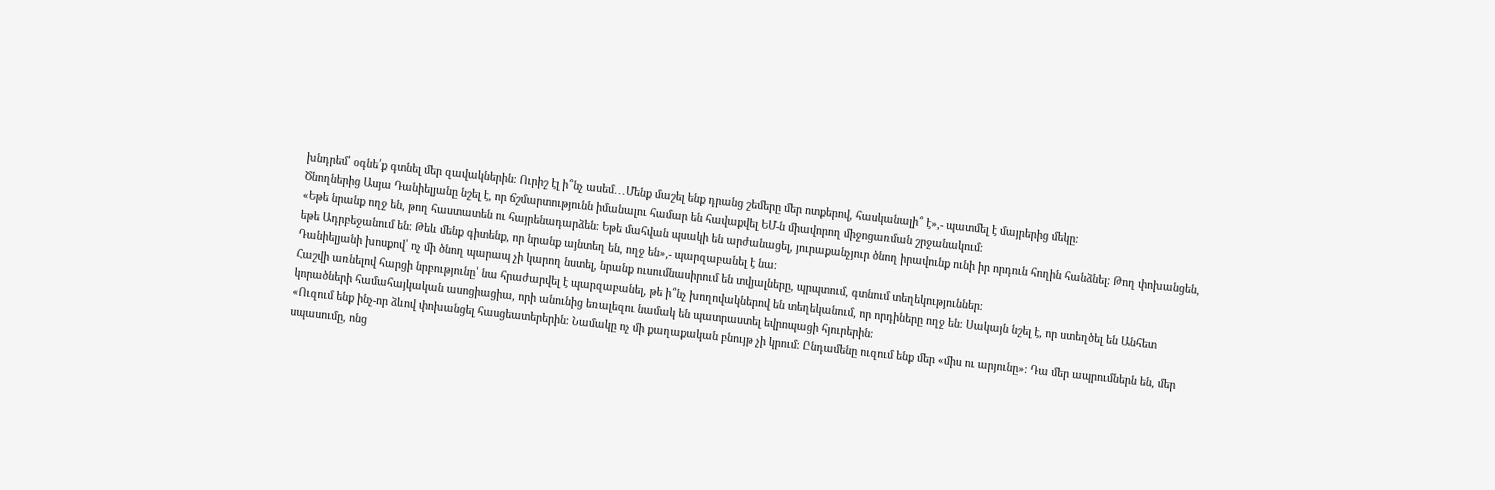խնդրեմ՝ օգնե՛ք գտնել մեր զավակներին։ Ուրիշ էլ ի՞նչ ասեմ․․․Մենք մաշել ենք դրանց շեմերը մեր ոտքերով, հասկանալի՞ է»,- պատմել է մայրերից մեկը։
Ծնողներից Ասյա Դանիելյանը նշել է, որ ճշմարտությունն իմանալու համար են հավաքվել ԵՄ-ն միավորող միջոցառման շրջանակում։
«Եթե նրանք ողջ են, թող հաստատեն ու հայրենադարձեն։ Եթե մահվան պսակի են արժանացել, յուրաքանչյուր ծնող իրավունք ունի իր որդուն հողին հանձնել։ Թող փոխանցեն, եթե Ադրբեջանում են։ Թեև մենք գիտենք, որ նրանք այնտեղ են, ողջ են»,- պարզաբանել է նա։
Դանիելյանի խոսքով՝ ոչ մի ծնող պարապ չի կարող նստել, նրանք ուսումնասիրում են տվյալները, պրպտում, գտնում տեղեկություններ։
Հաշվի առնելով հարցի նրբությունը՝ նա հրաժարվել է պարզաբանել, թե ի՞նչ խողովակներով են տեղեկանում, որ որդիները ողջ են։ Սակայն նշել է, որ ստեղծել են Անհետ կորածների համահայկական ասոցիացիա, որի անունից եռալեզու նամակ են պատրաստել եվրոպացի հյուրերին։
«Ուզում ենք ինչ-որ ձևով փոխանցել հասցեատերերին։ Նամակը ոչ մի քաղաքական բնույթ չի կրում։ Ընդամենը ուզում ենք մեր «միս ու արյունը»։ Դա մեր ապրումներն են, մեր սպասումը, ոնց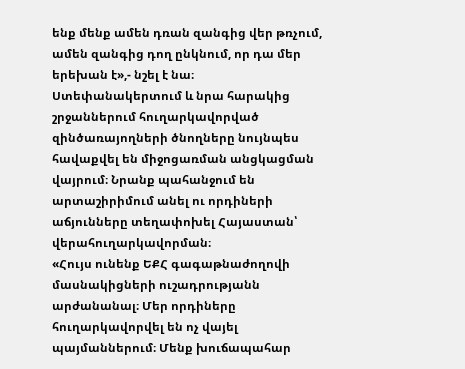ենք մենք ամեն դռան զանգից վեր թռչում, ամեն զանգից դող ընկնում, որ դա մեր երեխան է»,- նշել է նա։
Ստեփանակերտում և նրա հարակից շրջաններում հուղարկավորված զինծառայողների ծնողները նույնպես հավաքվել են միջոցառման անցկացման վայրում։ Նրանք պահանջում են արտաշիրիմում անել ու որդիների աճյունները տեղափոխել Հայաստան՝ վերահուղարկավորման։
«Հույս ունենք ԵՔՀ գագաթնաժողովի մասնակիցների ուշադրությանն արժանանալ։ Մեր որդիները հուղարկավորվել են ոչ վայել պայմաններում։ Մենք խուճապահար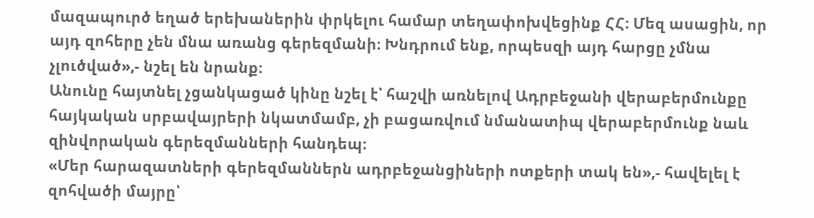մազապուրծ եղած երեխաներին փրկելու համար տեղափոխվեցինք ՀՀ։ Մեզ ասացին, որ այդ զոհերը չեն մնա առանց գերեզմանի։ Խնդրում ենք, որպեսզի այդ հարցը չմնա չլուծված»,- նշել են նրանք։
Անունը հայտնել չցանկացած կինը նշել է՝ հաշվի առնելով Ադրբեջանի վերաբերմունքը հայկական սրբավայրերի նկատմամբ, չի բացառվում նմանատիպ վերաբերմունք նաև զինվորական գերեզմանների հանդեպ։
«Մեր հարազատների գերեզմաններն ադրբեջանցիների ոտքերի տակ են»,- հավելել է զոհվածի մայրը՝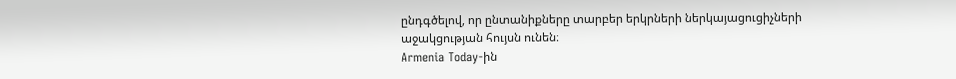ընդգծելով, որ ընտանիքները տարբեր երկրների ներկայացուցիչների աջակցության հույսն ունեն։
Armenia Today-ին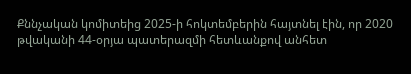Քննչական կոմիտեից 2025-ի հոկտեմբերին հայտնել էին, որ 2020 թվականի 44-օրյա պատերազմի հետևանքով անհետ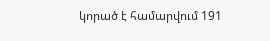կորած է համարվում 191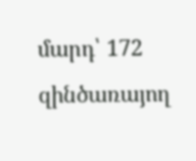մարդ՝ 172 զինծառայող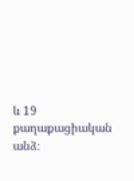և 19 քաղաքացիական անձ։